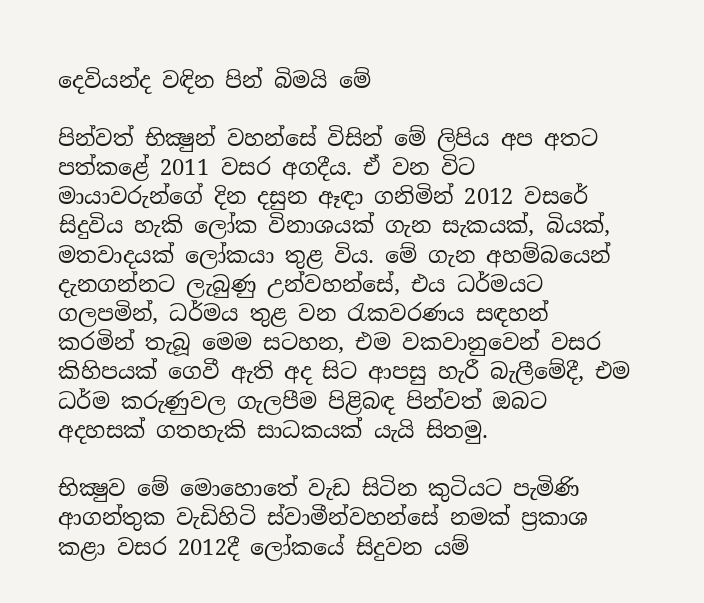දෙවියන්ද වඳින පින් බිමයි මේ

පින්වත් භික්‍ෂුන් වහන්සේ විසින් මේ ලිපිය අප අතට පත්කළේ 2011 වසර අගදීය. ඒ වන විට මායාවරුන්ගේ දින දසුන ඈඳා ගනිමින් 2012 වසරේ සිදුවිය හැකි ලෝක විනාශයක් ගැන සැකයක්, බියක්, මතවාදයක් ලෝකයා තුළ විය. මේ ගැන අහම්බයෙන් දැනගන්නට ලැබුණු උන්වහන්සේ, එය ධර්මයට ගලපමින්, ධර්මය තුළ වන රැකවරණය සඳහන් කරමින් තැබූ මෙම සටහන, එම වකවානුවෙන් වසර කිහිපයක් ගෙවී ඇති අද සිට ආපසු හැරී බැලීමේදී, එම ධර්ම කරුණුවල ගැලපීම පිළිබඳ පින්වත් ඔබට අදහසක් ගතහැකි සාධකයක් යැයි සිතමු.

භික්‍ෂුව මේ මොහොතේ වැඩ සිටින කුටියට පැමිණි ආගන්තුක වැඩිහිටි ස්‌වාමීන්වහන්සේ නමක්‌ ප්‍රකාශ කළා වසර 2012දී ලෝකයේ සිදුවන යම්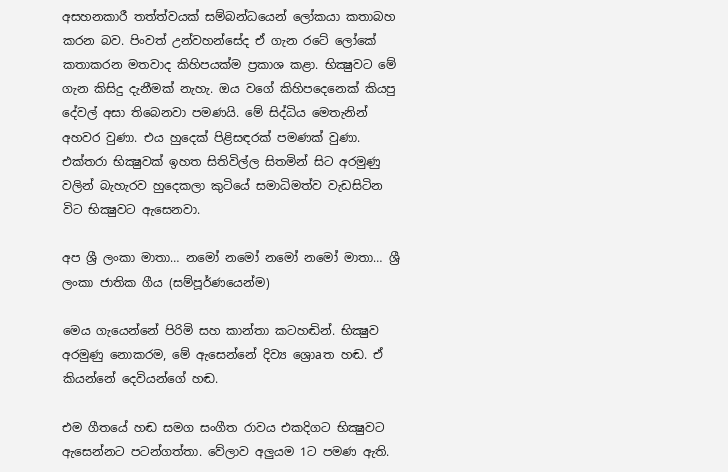අසහනකාරී තත්ත්වයක්‌ සම්බන්ධයෙන් ලෝකයා කතාබහ කරන බව. පිංවත් උන්වහන්සේද ඒ ගැන රටේ ලෝකේ කතාකරන මතවාද කිහිපයක්‌ම ප්‍රකාශ කළා. භික්‍ෂුවට මේ ගැන කිසිදු දැනීමක්‌ නැහැ. ඔය වගේ කිහිපදෙනෙක්‌ කියපු දේවල් අසා තිබෙනවා පමණයි. මේ සිද්ධිය මෙතැනින් අහවර වුණා. එය හුදෙක්‌ පිළිසඳරක්‌ පමණක්‌ වුණා. එක්‌තරා භික්‍ෂුවක්‌ ඉහත සිතිවිල්ල සිතමින් සිට අරමුණු වලින් බැහැරව හුදෙකලා කුටියේ සමාධිමත්ව වැඩසිටින විට භික්‍ෂුවට ඇසෙනවා.

අප ශ්‍රී ලංකා මාතා… නමෝ නමෝ නමෝ නමෝ මාතා… ශ්‍රී ලංකා ජාතික ගීය (සම්පූර්ණයෙන්ම)

මෙය ගැයෙන්නේ පිරිමි සහ කාන්තා කටහඬින්. භික්‍ෂුව අරමුණු නොකරම, මේ ඇසෙන්නේ දිව්‍ය ශ්‍රොaත හඬ. ඒ කියන්නේ දෙවියන්ගේ හඬ.

එම ගීතයේ හඬ සමග සංගීත රාවය එකදිගට භික්‍ෂුවට ඇසෙන්නට පටන්ගත්තා. වේලාව අලුයම 1ට පමණ ඇති.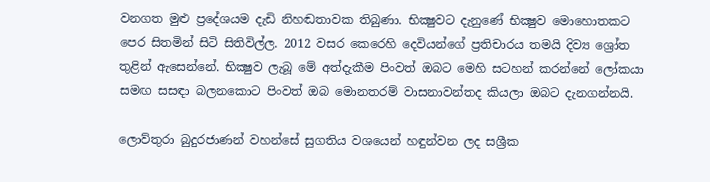වනගත මුළු ප්‍රදේශයම දැඩි නිහඬතාවක තිබුණා. භික්‍ෂුවට දැනුණේ භික්‍ෂුව මොහොතකට පෙර සිතමින් සිටි සිතිවිල්ල. 2012 වසර කෙරෙහි දෙවියන්ගේ ප්‍රතිචාරය තමයි දිව්‍ය ශ්‍රෝත තුළින් ඇසෙන්නේ. භික්‍ෂුව ලැබූ මේ අත්දැකීම පිංවත් ඔබට මෙහි සටහන් කරන්නේ ලෝකයා සමඟ සසඳා බලනකොට පිංවත් ඔබ මොනතරම් වාසනාවන්තද කියලා ඔබට දැනගන්නයි.

ලොව්තුරා බුදුරජාණන් වහන්සේ සුගතිය වශයෙන් හඳුන්වන ලද සශ්‍රීක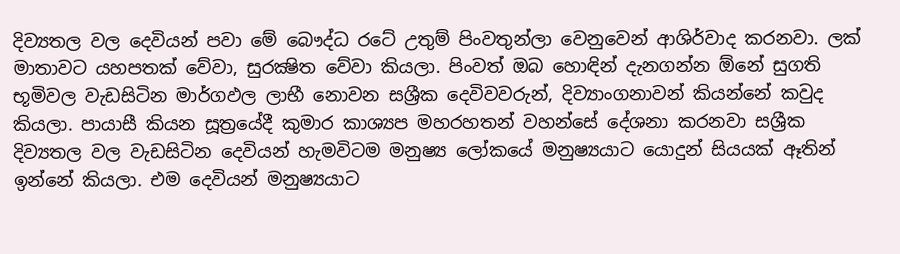දිව්‍යතල වල දෙවියන් පවා මේ බෞද්ධ රටේ උතුම් පිංවතුන්ලා වෙනුවෙන් ආශිර්වාද කරනවා. ලක්‌ මාතාවට යහපතක්‌ වේවා, සුරක්‍ෂිත වේවා කියලා. පිංවත් ඔබ හොඳින් දැනගන්න ඕනේ සුගති භූමිවල වැඩසිටින මාර්ගඵල ලාභී නොවන සශ්‍රීක දෙවිවවරුන්, දිව්‍යාංගනාවන් කියන්නේ කවුද කියලා. පායාසී කියන සූත්‍රයේදී කුමාර කාශ්‍යප මහරහතන් වහන්සේ දේශනා කරනවා සශ්‍රීක දිව්‍යතල වල වැඩසිටින දෙවියන් හැමවිටම මනුෂ්‍ය ලෝකයේ මනුෂ්‍යයාට යොදුන් සියයක්‌ ඈතින් ඉන්නේ කියලා. එම දෙවියන් මනුෂ්‍යයාට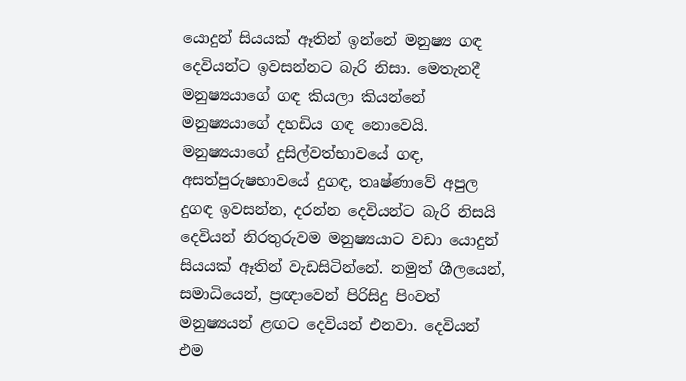යොදුන් සියයක්‌ ඈතින් ඉන්නේ මනුෂ්‍ය ගඳ දෙවියන්ට ඉවසන්නට බැරි නිසා. මෙතැනදී මනුෂ්‍යයාගේ ගඳ කියලා කියන්නේ මනුෂ්‍යයාගේ දහඩිය ගඳ නොවෙයි. මනුෂ්‍යයාගේ දුසිල්වත්භාවයේ ගඳ, අසත්පුරුෂභාවයේ දුගඳ, තෘෂ්ණාවේ අපුල දුගඳ ඉවසන්න, දරන්න දෙවියන්ට බැරි නිසයි දෙවියන් නිරතුරුවම මනුෂ්‍යයාට වඩා යොදුන් සියයක්‌ ඈතින් වැඩසිටින්නේ. නමුත් ශීලයෙන්, සමාධියෙන්, ප්‍රඥාවෙන් පිරිසිදු පිංවත් මනුෂ්‍යයන් ළඟට දෙවියන් එනවා. දෙවියන් එම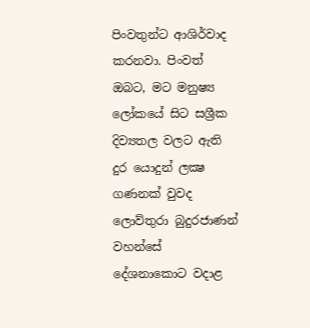පිංවතුන්ට ආශිර්වාද කරනවා. පිංවත් ඔබට, මට මනුෂ්‍ය ලෝකයේ සිට සශ්‍රීක දිව්‍යතල වලට ඇති දුර යොදුන් ලක්‍ෂ ගණනක්‌ වුවද ලොව්තුරා බුදුරජාණන් වහන්සේ දේශනාකොට වදාළ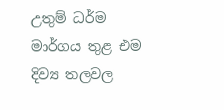උතුම් ධර්ම මාර්ගය තුළ එම දිව්‍ය තලවල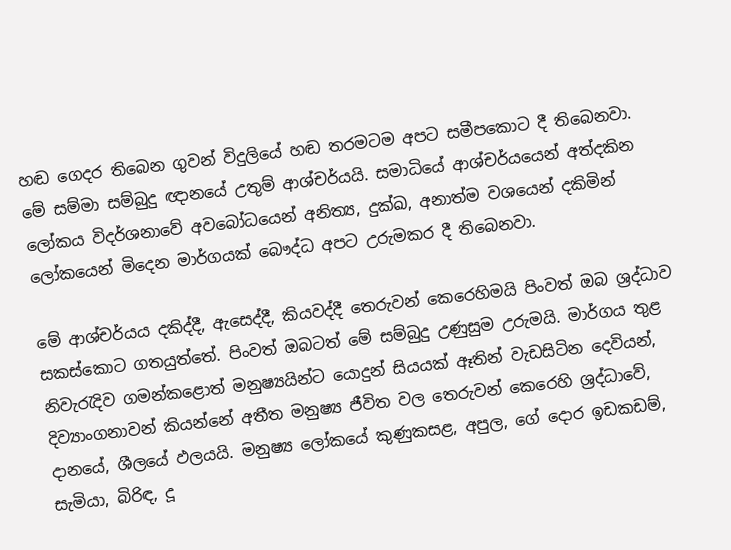හඬ ගෙදර තිබෙන ගුවන් විදුලියේ හඬ තරමටම අපට සමීපකොට දී තිබෙනවා. මේ සම්මා සම්බුදු ඥානයේ උතුම් ආශ්චර්යයි. සමාධියේ ආශ්චර්යයෙන් අත්දකින ලෝකය විදර්ශනාවේ අවබෝධයෙන් අනිත්‍ය, දුක්‌ඛ, අනාත්ම වශයෙන් දකිමින් ලෝකයෙන් මිදෙන මාර්ගයක්‌ බෞද්ධ අපට උරුමකර දී තිබෙනවා.

මේ ආශ්චර්යය දකිද්දී, ඇසෙද්දී, කියවද්දී තෙරුවන් කෙරෙහිමයි පිංවත් ඔබ ශ්‍රද්ධාව සකස්‌කොට ගතයුත්තේ. පිංවත් ඔබටත් මේ සම්බුදු උණුසුම උරුමයි. මාර්ගය තුළ නිවැරැදිව ගමන්කළොත් මනුෂ්‍යයින්ට යොදුන් සියයක්‌ ඈතින් වැඩසිටින දෙවියන්, දිව්‍යාංගනාවන් කියන්නේ අතීත මනුෂ්‍ය ජීවිත වල තෙරුවන් කෙරෙහි ශ්‍රද්ධාවේ, දානයේ, ශීලයේ ඵලයයි. මනුෂ්‍ය ලෝකයේ කුණුකසළ, අපුල, ගේ දොර ඉඩකඩම්, සැමියා, බිරිඳ, දූ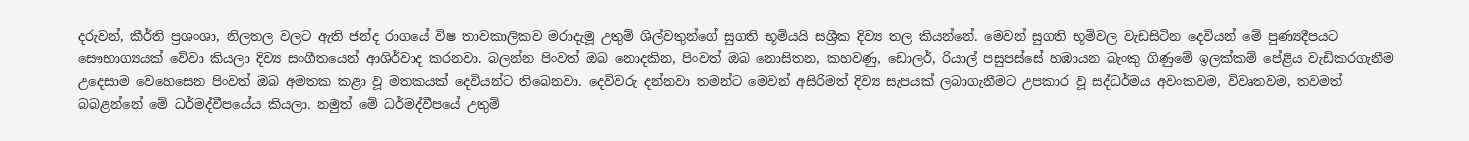දරුවන්, කීර්ති ප්‍රශංශා, නිලතල වලට ඇති ජන්ද රාගයේ විෂ තාවකාලිකව මරාදැමූ උතුම් ශිල්වතුන්ගේ සුගති භූමියයි සශ්‍රීක දිව්‍ය තල කියන්නේ. මෙවන් සුගති භූමිවල වැඩසිටින දෙවියන් මේ පුණ්‍යදීපයට සෞභාග්‍යයක්‌ වේවා කියලා දිව්‍ය සංගීතයෙන් ආශිර්වාද කරනවා. බලන්න පිංවත් ඔබ නොදකින, පිංවත් ඔබ නොසිතන, කහවණු, ඩොලර්, රියාල් පසුපස්‌සේ හඹායන බැංකු ගිණුමේ ඉලක්‌කම් පේළිය වැඩිකරගැනීම උදෙසාම වෙහෙසෙන පිංවත් ඔබ අමතක කළා වූ මතකයක්‌ දෙවියන්ට තිබෙනවා. දෙවිවරු දන්නවා තමන්ට මෙවන් අසිරිමත් දිව්‍ය සැපයක්‌ ලබාගැනීමට උපකාර වූ සද්ධර්මය අවංකවම, විවෘතවම, තවමත් බබළන්නේ මේ ධර්මද්වීපයේය කියලා. නමුත් මේ ධර්මද්වීපයේ උතුම්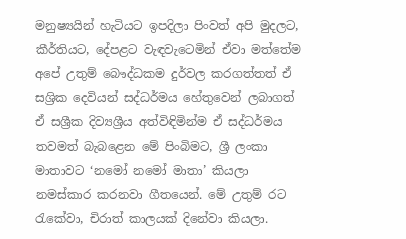මනුෂ්‍යයින් හැටියට ඉපදිලා පිංවත් අපි මුදලට, කීර්තියට, දේපළට වැඳවැටෙමින් ඒවා මත්තේම අපේ උතුම් බෞද්ධකම දුර්වල කරගත්තත් ඒ සශ්‍රික දෙවියන් සද්ධර්මය හේතුවෙන් ලබාගත් ඒ සශ්‍රීක දිව්‍යශ්‍රීය අත්විඳිමින්ම ඒ සද්ධර්මය තවමත් බැබළෙන මේ පිංබිමට, ශ්‍රී ලංකා මාතාවට ‘නමෝ නමෝ මාතා’ කියලා නමස්‌කාර කරනවා ගීතයෙන්. මේ උතුම් රට රැකේවා, චිරාත් කාලයක්‌ දිනේවා කියලා.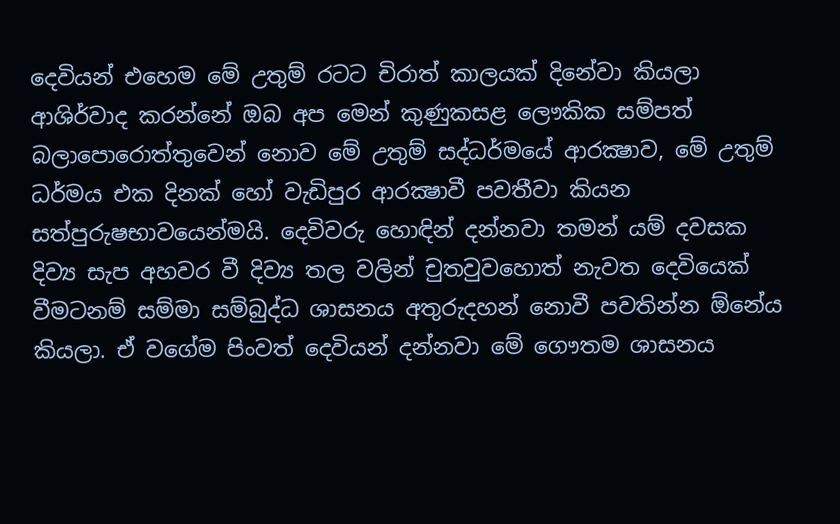දෙවියන් එහෙම මේ උතුම් රටට චිරාත් කාලයක්‌ දිනේවා කියලා ආශිර්වාද කරන්නේ ඔබ අප මෙන් කුණුකසළ ලෞකික සම්පත් බලාපොරොත්තුවෙන් නොව මේ උතුම් සද්ධර්මයේ ආරක්‍ෂාව, මේ උතුම් ධර්මය එක දිනක්‌ හෝ වැඩිපුර ආරක්‍ෂාවී පවතීවා කියන සත්පුරුෂභාවයෙන්මයි. දෙවිවරු හොඳින් දන්නවා තමන් යම් දවසක දිව්‍ය සැප අහවර වී දිව්‍ය තල වලින් චුතවුවහොත් නැවත දෙවියෙක්‌ වීමටනම් සම්මා සම්බුද්ධ ශාසනය අතුරුදහන් නොවී පවතින්න ඕනේය කියලා. ඒ වගේම පිංවත් දෙවියන් දන්නවා මේ ගෞතම ශාසනය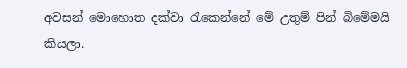අවසන් මොහොත දක්‌වා රැකෙන්නේ මේ උතුම් පින් බිමේමයි කියලා.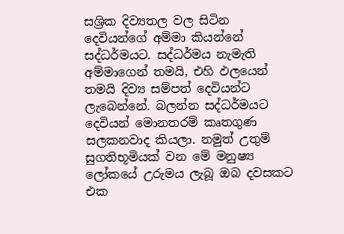සශ්‍රික දිව්‍යතල වල සිටින දෙවියන්ගේ අම්මා කියන්නේ සද්ධර්මයට. සද්ධර්මය නැමැති අම්මාගෙන් තමයි, එහි ඵලයෙන් තමයි දිව්‍ය සම්පත් දෙවියන්ට ලැබෙන්නේ. බලන්න සද්ධර්මයට දෙවියන් මොනතරම් කෘතගුණ සලකනවාද කියලා. නමුත් උතුම් සුගතිභූමියක්‌ වන මේ මනුෂ්‍ය ලෝකයේ උරුමය ලැබූ ඔබ දවසකට එක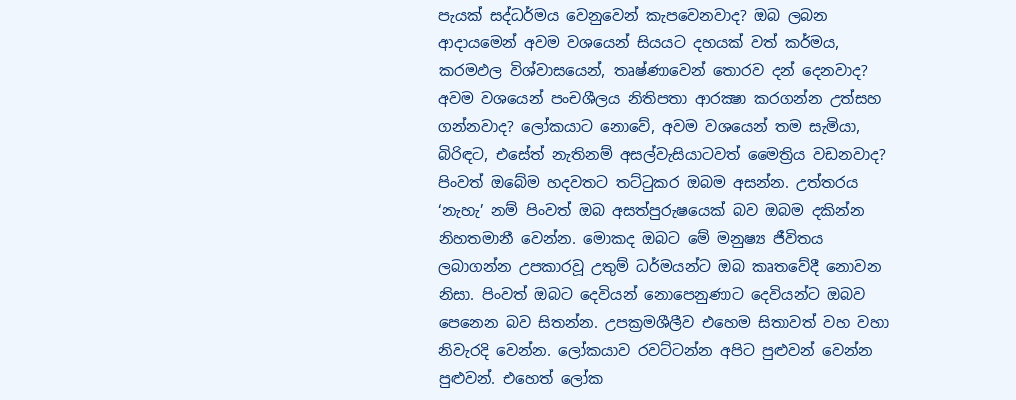පැයක්‌ සද්ධර්මය වෙනුවෙන් කැපවෙනවාද? ඔබ ලබන ආදායමෙන් අවම වශයෙන් සියයට දහයක්‌ වත් කර්මය, කරමඵල විශ්වාසයෙන්, තෘෂ්ණාවෙන් තොරව දන් දෙනවාද? අවම වශයෙන් පංචශීලය නිතිපතා ආරක්‍ෂා කරගන්න උත්සහ ගන්නවාද? ලෝකයාට නොවේ, අවම වශයෙන් තම සැමියා, බිරිඳට, එසේත් නැතිනම් අසල්වැසියාටවත් මෛත්‍රිය වඩනවාද? පිංවත් ඔබේම හදවතට තට්‌ටුකර ඔබම අසන්න. උත්තරය ‘නැහැ’ නම් පිංවත් ඔබ අසත්පුරුෂයෙක්‌ බව ඔබම දකින්න නිහතමානී වෙන්න. මොකද ඔබට මේ මනුෂ්‍ය ජීවිතය ලබාගන්න උපකාරවූ උතුම් ධර්මයන්ට ඔබ කෘතවේදී නොවන නිසා. පිංවත් ඔබට දෙවියන් නොපෙනුණාට දෙවියන්ට ඔබව පෙනෙන බව සිතන්න. උපක්‍රමශීලීව එහෙම සිතාවත් වහ වහා නිවැරදි වෙන්න. ලෝකයාව රවට්‌ටන්න අපිට පුළුවන් වෙන්න පුළුවන්. එහෙත් ලෝක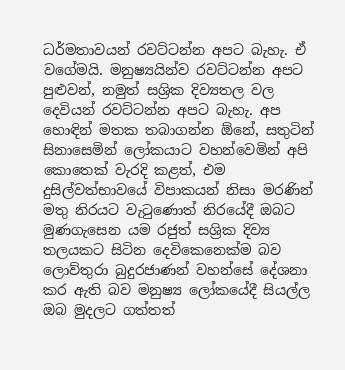ධර්මතාවයන් රවට්‌ටන්න අපට බැහැ. ඒ වගේමයි. මනුෂ්‍යයින්ව රවට්‌ටන්න අපට පුළුවන්, නමුත් සශ්‍රික දිව්‍යතල වල දෙවියන් රවට්‌ටන්න අපට බැහැ. අප හොඳින් මතක තබාගන්න ඕනේ, සතුටින් සිනාසෙමින් ලෝකයාට වහන්වෙමින් අපි කොතෙක්‌ වැරදි කළත්, එම දුසිල්වත්භාවයේ විපාකයන් නිසා මරණින් මතු නිරයට වැටුණොත් නිරයේදී ඔබට මුණගැසෙන යම රජුත් සශ්‍රික දිව්‍ය තලයකට සිටින දෙවිකෙනෙක්‌ම බව ලොව්තුරා බුදුරජාණන් වහන්සේ දේශනා කර ඇති බව මනුෂ්‍ය ලෝකයේදී සියල්ල ඔබ මුදලට ගත්තත්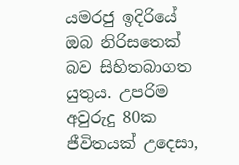යමරජු ඉදිරියේ ඔබ නිරිසතෙක්‌ බව සිහිතබාගත යුතුය. උපරිම අවුරුදු 80ක ජීවිතයක්‌ උදෙසා,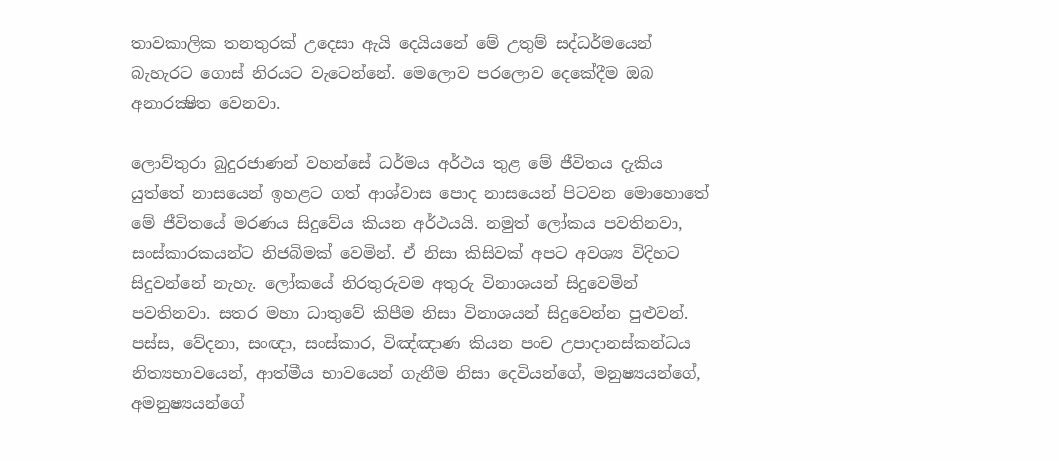තාවකාලික තනතුරක්‌ උදෙසා ඇයි දෙයියනේ මේ උතුම් සද්ධර්මයෙන් බැහැරට ගොස්‌ නිරයට වැටෙන්නේ. මෙලොව පරලොව දෙකේදීම ඔබ අනාරක්‍ෂිත වෙනවා.

ලොව්තුරා බුදුරජාණන් වහන්සේ ධර්මය අර්ථය තුළ මේ ජීවිතය දැකිය යුත්තේ නාසයෙන් ඉහළට ගත් ආශ්වාස පොද නාසයෙන් පිටවන මොහොතේ මේ ජීවිතයේ මරණය සිදුවේය කියන අර්ථයයි. නමුත් ලෝකය පවතිනවා, සංස්‌කාරකයන්ට නිජබිමක්‌ වෙමින්. ඒ නිසා කිසිවක්‌ අපට අවශ්‍ය විදිහට සිදුවන්නේ නැහැ. ලෝකයේ නිරතුරුවම අතුරු විනාශයන් සිදුවෙමින් පවතිනවා. සතර මහා ධාතුවේ කිපීම නිසා විනාශයන් සිදුවෙන්න පුළුවන්. පස්‌ස, වේදනා, සංඥා, සංස්‌කාර, විඤ්ඤාණ කියන පංච උපාදානස්‌කන්ධය නිත්‍යභාවයෙන්, ආත්මීය භාවයෙන් ගැනීම නිසා දෙවියන්ගේ, මනුෂ්‍යයන්ගේ, අමනුෂ්‍යයන්ගේ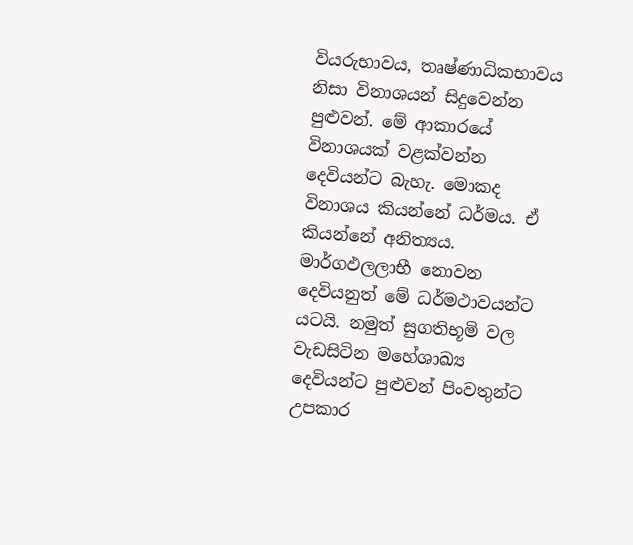වියරුභාවය, තෘෂ්ණාධිකභාවය නිසා විනාශයන් සිදුවෙන්න පුළුවන්. මේ ආකාරයේ විනාශයක්‌ වළක්‌වන්න දෙවියන්ට බැහැ. මොකද විනාශය කියන්නේ ධර්මය. ඒ කියන්නේ අනිත්‍යය. මාර්ගඵලලාභී නොවන දෙවියනුත් මේ ධර්මථාවයන්ට යටයි. නමුත් සුගතිභූමි වල වැඩසිටින මහේශාඛ්‍ය දෙවියන්ට පුළුවන් පිංවතුන්ට උපකාර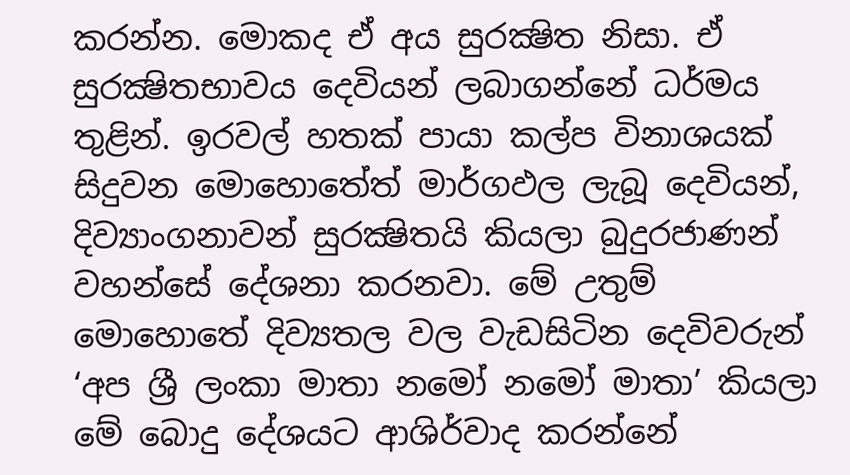කරන්න. මොකද ඒ අය සුරක්‍ෂිත නිසා. ඒ සුරක්‍ෂිතභාවය දෙවියන් ලබාගන්නේ ධර්මය තුළින්. ඉරවල් හතක්‌ පායා කල්ප විනාශයක්‌ සිදුවන මොහොතේත් මාර්ගඵල ලැබූ දෙවියන්, දිව්‍යාංගනාවන් සුරක්‍ෂිතයි කියලා බුදුරජාණන් වහන්සේ දේශනා කරනවා. මේ උතුම් මොහොතේ දිව්‍යතල වල වැඩසිටින දෙවිවරුන් ‘අප ශ්‍රී ලංකා මාතා නමෝ නමෝ මාතා’ කියලා මේ බොදු දේශයට ආශිර්වාද කරන්නේ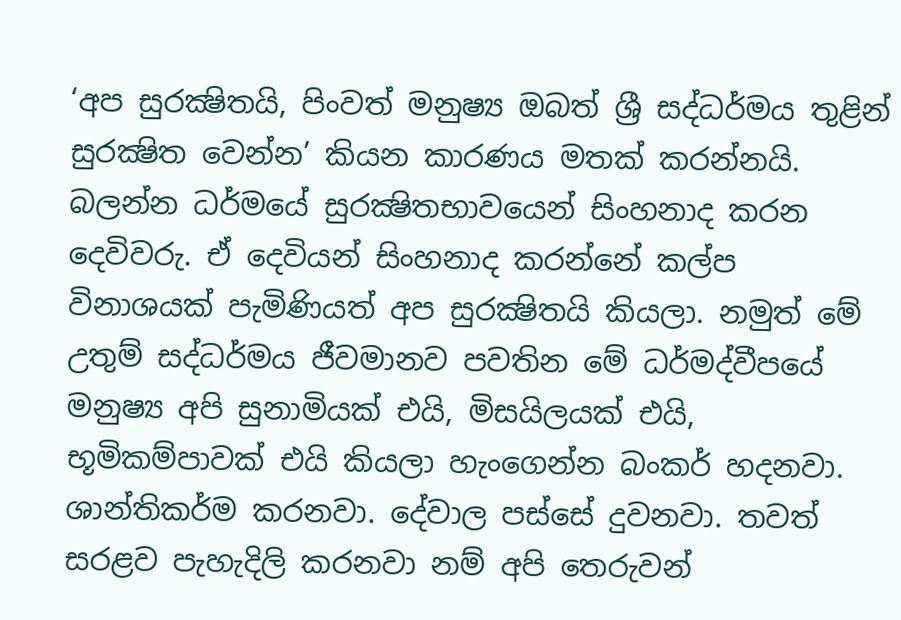‘අප සුරක්‍ෂිතයි, පිංවත් මනුෂ්‍ය ඔබත් ශ්‍රී සද්ධර්මය තුළින් සුරක්‍ෂිත වෙන්න’ කියන කාරණය මතක්‌ කරන්නයි. බලන්න ධර්මයේ සුරක්‍ෂිතභාවයෙන් සිංහනාද කරන දෙවිවරු. ඒ දෙවියන් සිංහනාද කරන්නේ කල්ප විනාශයක්‌ පැමිණියත් අප සුරක්‍ෂිතයි කියලා. නමුත් මේ උතුම් සද්ධර්මය ජීවමානව පවතින මේ ධර්මද්වීපයේ මනුෂ්‍ය අපි සුනාමියක්‌ එයි, මිසයිලයක්‌ එයි, භූමිකම්පාවක්‌ එයි කියලා හැංගෙන්න බංකර් හදනවා. ශාන්තිකර්ම කරනවා. දේවාල පස්‌සේ දුවනවා. තවත් සරළව පැහැදිලි කරනවා නම් අපි තෙරුවන්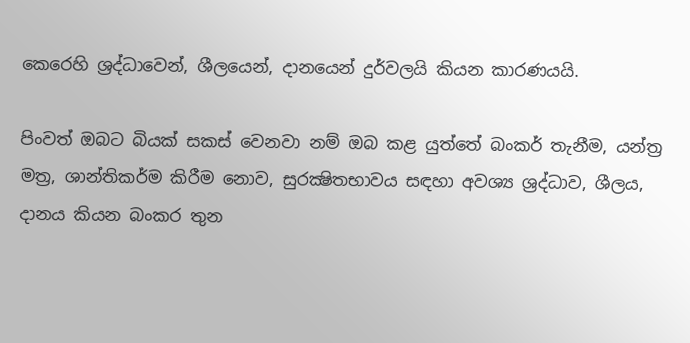කෙරෙහි ශ්‍රද්ධාවෙන්, ශීලයෙන්, දානයෙන් දුර්වලයි කියන කාරණයයි.

පිංවත් ඔබට බියක්‌ සකස්‌ වෙනවා නම් ඔබ කළ යුත්තේ බංකර් තැනීම, යන්ත්‍ර මත්‍ර, ශාන්තිකර්ම කිරීම නොව, සුරක්‍ෂිතභාවය සඳහා අවශ්‍ය ශ්‍රද්ධාව, ශීලය, දානය කියන බංකර තුන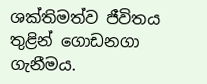ශක්‌තිමත්ව ජීවිතය තුළින් ගොඩනගා ගැනීමය.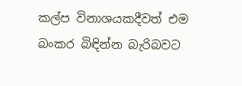කල්ප විනාශයකදීවත් එම බංකර බිඳින්න බැරිබවට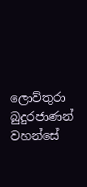ලොව්තුරා බුදුරජාණන් වහන්සේ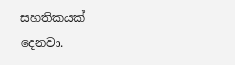සහතිකයක්‌ දෙනවා.